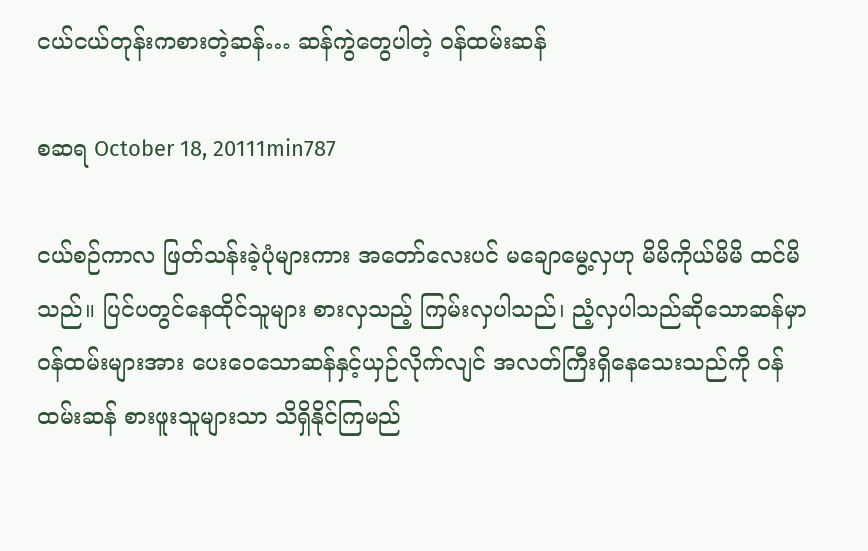ငယ်ငယ်တုန်းကစားတဲ့ဆန်… ဆန်ကွဲတွေပါတဲ့ ဝန်ထမ်းဆန်

စဆရ October 18, 20111min787

ငယ်စဉ်ကာလ ဖြတ်သန်းခဲ့ပုံများကား အတော်လေးပင် မချောမွေ့လှဟု မိမိကိုယ်မိမိ ထင်မိသည်။ ပြင်ပတွင်နေထိုင်သူများ စားလှသည့် ကြမ်းလှပါသည်၊ ညံ့လှပါသည်ဆိုသောဆန်မှာ ဝန်ထမ်းများအား ပေးဝေသောဆန်နှင့်ယှဉ်လိုက်လျင် အလတ်ကြီးရှိနေသေးသည်ကို ဝန်ထမ်းဆန် စားဖူးသူများသာ သိရှိနိုင်ကြမည်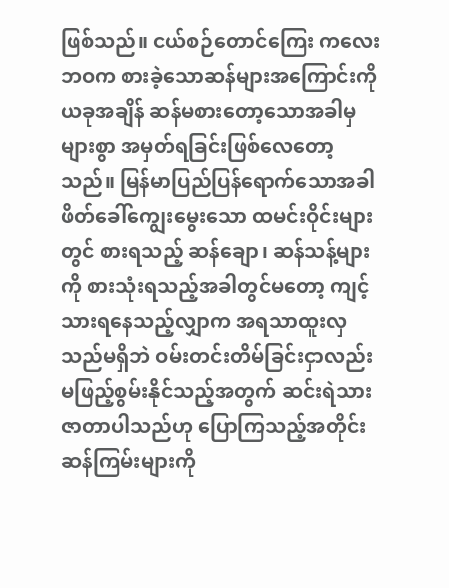ဖြစ်သည်။ ငယ်စဉ်တောင်ကြေး ကလေးဘဝက စားခဲ့သောဆန်များအကြောင်းကို ယခုအချိန် ဆန်မစားတော့သောအခါမှ များစွာ အမှတ်ရခြင်းဖြစ်လေတော့သည်။ မြန်မာပြည်ပြန်ရောက်သောအခါ ဖိတ်ခေါ်ကျွေးမွေးသော ထမင်းဝိုင်းများတွင် စားရသည့် ဆန်ချော၊ ဆန်သန့်များကို စားသုံးရသည့်အခါတွင်မတော့ ကျင့်သားရနေသည့်လျှာက အရသာထူးလှသည်မရှိဘဲ ဝမ်းတင်းတိမ်ခြင်းငှာလည်း မဖြည့်စွမ်းနိုင်သည့်အတွက် ဆင်းရဲသားဇာတာပါသည်ဟု ပြောကြသည့်အတိုင်း ဆန်ကြမ်းများကို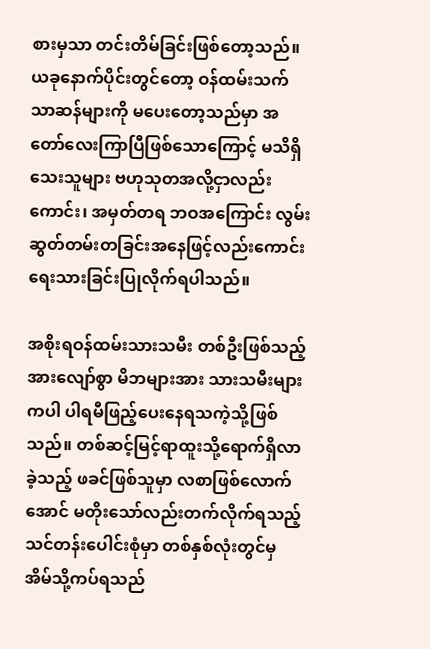စားမှသာ တင်းတိမ်ခြင်းဖြစ်တော့သည်။ ယခုနောက်ပိုင်းတွင်တော့ ဝန်ထမ်းသက်သာဆန်များကို မပေးတော့သည်မှာ အတော်လေးကြာပြီဖြစ်သောကြောင့် မသိရှိသေးသူများ ဗဟုသုတအလို့ငှာလည်းကောင်း၊ အမှတ်တရ ဘဝအကြောင်း လွမ်းဆွတ်တမ်းတခြင်းအနေဖြင့်လည်းကောင်း ရေးသားခြင်းပြုလိုက်ရပါသည်။

အစိုးရဝန်ထမ်းသားသမီး တစ်ဦးဖြစ်သည့်အားလျော်စွာ မိဘများအား သားသမီးများကပါ ပါရမီဖြည့်ပေးနေရသကဲ့သို့ဖြစ်သည်။ တစ်ဆင့်မြင့်ရာထူးသို့ရောက်ရှိလာခဲ့သည့် ဖခင်ဖြစ်သူမှာ လစာဖြစ်လောက်အောင် မတိုးသော်လည်းတက်လိုက်ရသည့် သင်တန်းပေါင်းစုံမှာ တစ်နှစ်လုံးတွင်မှ အိမ်သို့ကပ်ရသည်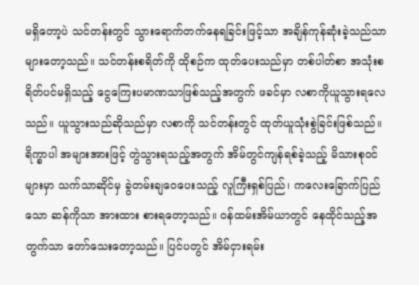မရှိတော့ပဲ သင်တန်းတွင် သွားရောက်တက်နေရခြင်းဖြင့်သာ အချိန်ကုန်ဆုံးခဲ့သည်သာ များတော့သည်။ သင်တန်းစရိတ်ကို ထိုစဉ်က ထုတ်ပေးသည်မှာ တစ်ပါတ်စာ အသုံးစရိတ်ပင်မရှိသည့် ငွေကြေးပမာဏသာဖြစ်သည့်အတွက် ဖခင်မှာ လစာကိုယူသွားရလေသည်။ ယူသွားသည်ဆိုသည်မှာ လစာကို သင်တန်းတွင် ထုတ်ယူသုံးစွဲခြင်းဖြစ်သည်။ ရိက္ခာပါ အများအားဖြင့် တွဲသွားရသည့်အတွက် အိမ်တွင်ကျန်ရစ်ခဲ့သည့် မိသားစုဝင်များမှာ သက်သာဆိုင်မှ ခွဲတမ်းချဝေပေးသည့် လူကြီးရှစ်ပြည်၊ ကလေးခြောက်ပြည်သော ဆန်ကိုသာ အားထား စားရတော့သည်။ ဝန်ထမ်းအိမ်ယာတွင် နေထိုင်သည့်အတွက်သာ တော်သေးတော့သည်။ ပြင်ပတွင် အိမ်ငှားရမ်း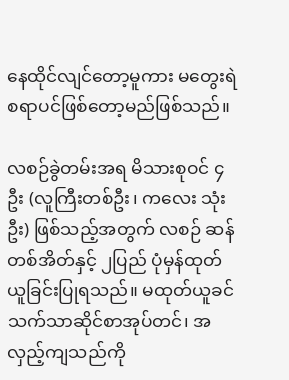နေထိုင်လျင်တော့မူကား မတွေးရဲစရာပင်ဖြစ်တော့မည်ဖြစ်သည်။

လစဉ်ခွဲတမ်းအရ မိသားစုဝင် ၄ဦး (လူကြီးတစ်ဦး၊ ကလေး သုံးဦး) ဖြစ်သည့်အတွက် လစဉ် ဆန်တစ်အိတ်နှင့် ၂ပြည် ပုံမှန်ထုတ်ယူခြင်းပြုရသည်။ မထုတ်ယူခင် သက်သာဆိုင်စာအုပ်တင်၊ အလှည့်ကျသည်ကို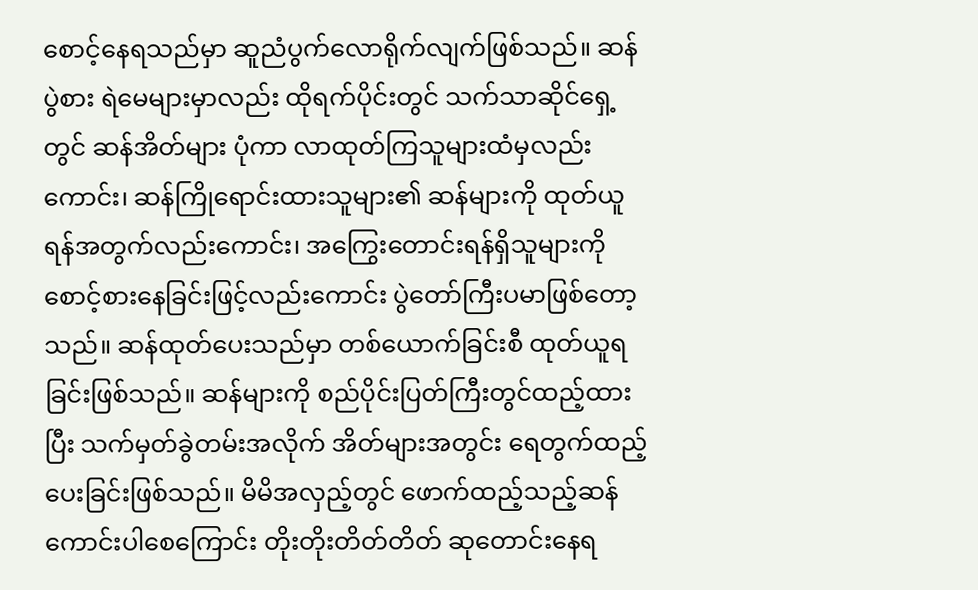စောင့်နေရသည်မှာ ဆူညံပွက်လောရိုက်လျက်ဖြစ်သည်။ ဆန်ပွဲစား ရဲမေများမှာလည်း ထိုရက်ပိုင်းတွင် သက်သာဆိုင်ရှေ့တွင် ဆန်အိတ်များ ပုံကာ လာထုတ်ကြသူများထံမှလည်းကောင်း၊ ဆန်ကြိုရောင်းထားသူများ၏ ဆန်များကို ထုတ်ယူရန်အတွက်လည်းကောင်း၊ အကြွေးတောင်းရန်ရှိသူများကို စောင့်စားနေခြင်းဖြင့်လည်းကောင်း ပွဲတော်ကြီးပမာဖြစ်တော့သည်။ ဆန်ထုတ်ပေးသည်မှာ တစ်ယောက်ခြင်းစီ ထုတ်ယူရခြင်းဖြစ်သည်။ ဆန်များကို စည်ပိုင်းပြတ်ကြီးတွင်ထည့်ထားပြီး သက်မှတ်ခွဲတမ်းအလိုက် အိတ်များအတွင်း ရေတွက်ထည့်ပေးခြင်းဖြစ်သည်။ မိမိအလှည့်တွင် ဖောက်ထည့်သည့်ဆန် ကောင်းပါစေကြောင်း တိုးတိုးတိတ်တိတ် ဆုတောင်းနေရ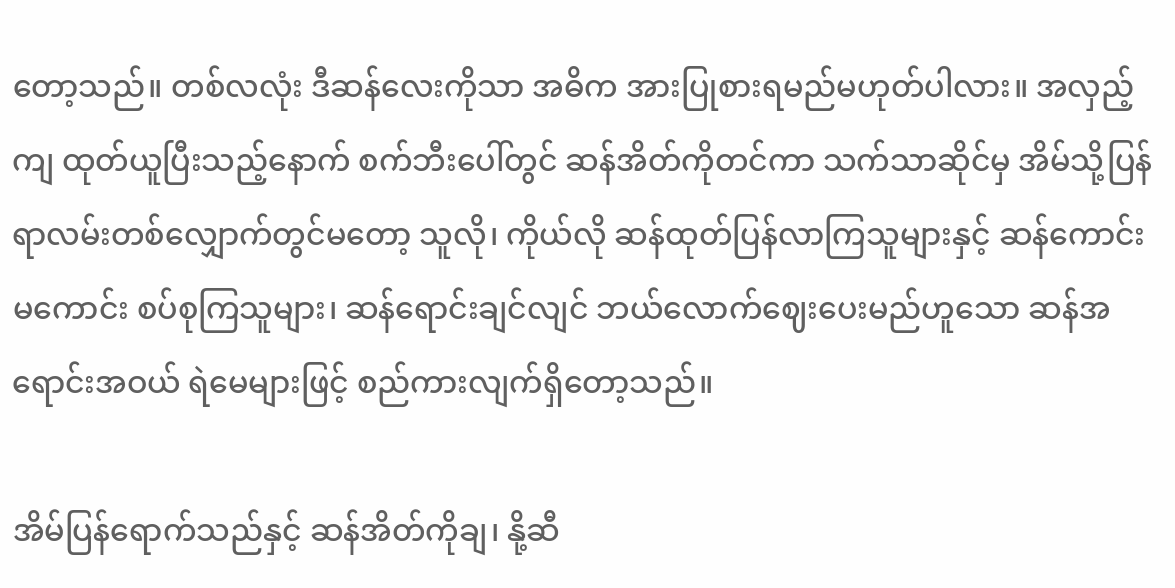တော့သည်။ တစ်လလုံး ဒီဆန်လေးကိုသာ အဓိက အားပြုစားရမည်မဟုတ်ပါလား။ အလှည့်ကျ ထုတ်ယူပြီးသည့်နောက် စက်ဘီးပေါ်တွင် ဆန်အိတ်ကိုတင်ကာ သက်သာဆိုင်မှ အိမ်သို့ပြန်ရာလမ်းတစ်လျှောက်တွင်မတော့ သူလို၊ ကိုယ်လို ဆန်ထုတ်ပြန်လာကြသူများနှင့် ဆန်ကောင်းမကောင်း စပ်စုကြသူများ၊ ဆန်ရောင်းချင်လျင် ဘယ်လောက်ဈေးပေးမည်ဟူသော ဆန်အရောင်းအဝယ် ရဲမေများဖြင့် စည်ကားလျက်ရှိတော့သည်။

အိမ်ပြန်ရောက်သည်နှင့် ဆန်အိတ်ကိုချ၊ နို့ဆီ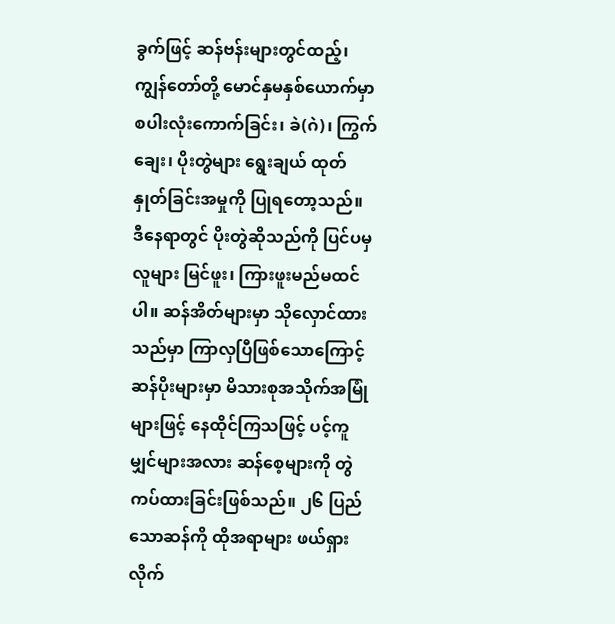ခွက်ဖြင့် ဆန်ဗန်းများတွင်ထည့်၊ ကျွန်တော်တို့ မောင်နှမနှစ်ယောက်မှာ စပါးလုံးကောက်ခြင်း၊ ခဲ(ဂဲ)၊ ကြွက်ချေး၊ ပိုးတွဲများ ရွေးချယ် ထုတ်နှုတ်ခြင်းအမှုကို ပြုရတော့သည်။ ဒီနေရာတွင် ပိုးတွဲဆိုသည်ကို ပြင်ပမှလူများ မြင်ဖူး၊ ကြားဖူးမည်မထင်ပါ။ ဆန်အိတ်များမှာ သိုလှောင်ထားသည်မှာ ကြာလှပြီဖြစ်သောကြောင့် ဆန်ပိုးများမှာ မိသားစုအသိုက်အမြုံများဖြင့် နေထိုင်ကြသဖြင့် ပင့်ကူမျှင်များအလား ဆန်စေ့များကို တွဲကပ်ထားခြင်းဖြစ်သည်။ ၂၆ ပြည်သောဆန်ကို ထိုအရာများ ဖယ်ရှားလိုက်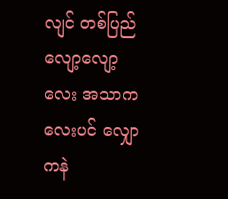လျင် တစ်ပြည်လျော့လျော့လေး အသာကလေးပင် လျှောကနဲ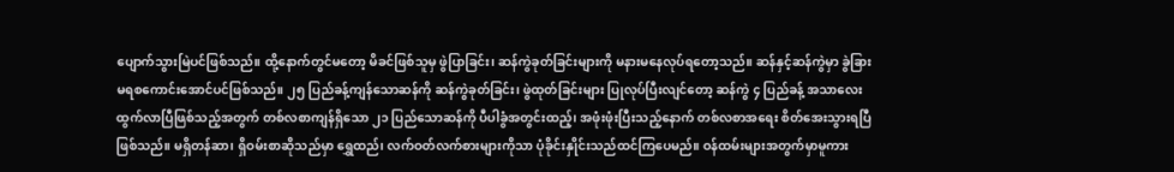ပျောက်သွားမြဲပင်ဖြစ်သည်။ ထို့နောက်တွင်မတော့ မိခင်ဖြစ်သူမှ ဖွဲပြာခြင်း၊ ဆန်ကွဲခုတ်ခြင်းများကို မနားမနေလုပ်ရတော့သည်။ ဆန်နှင့်ဆန်ကွဲမှာ ခွဲခြားမရစကောင်းအောင်ပင်ဖြစ်သည်။ ၂၅ ပြည်ခန့်ကျန်သောဆန်ကို ဆန်ကွဲခုတ်ခြင်း၊ ဖွဲထုတ်ခြင်းများ ပြုလုပ်ပြီးလျင်တော့ ဆန်ကွဲ ၄ ပြည်ခန့် အသာလေးထွက်လာပြီဖြစ်သည့်အတွက် တစ်လစာကျန်ရှိသော ၂၁ ပြည်သောဆန်ကို ပီပါခွံအတွင်းထည့်၊ အဖုံးဖုံးပြီးသည့်နောက် တစ်လစာအရေး စိတ်အေးသွားရပြီဖြစ်သည်။ မရှိတန်ဆာ၊ ရှိဝမ်းစာဆိုသည်မှာ ရွှေထည်၊ လက်ဝတ်လက်စားများကိုသာ ပုံခိုင်းနှိုင်းသည်ထင်ကြပေမည်။ ဝန်ထမ်းများအတွက်မှာမူကား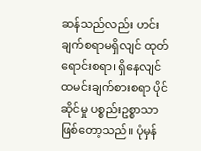ဆန်သည်လည်း ဟင်းချက်စရာမရှိလျင် ထုတ်ရောင်းစရာ၊ ရှိနေလျင် ထမင်းချက်စားစရာ ပိုင်ဆိုင်မှု ပစ္စည်းဥစ္စာသာ ဖြစ်တော့သည်။ ပုံမှန်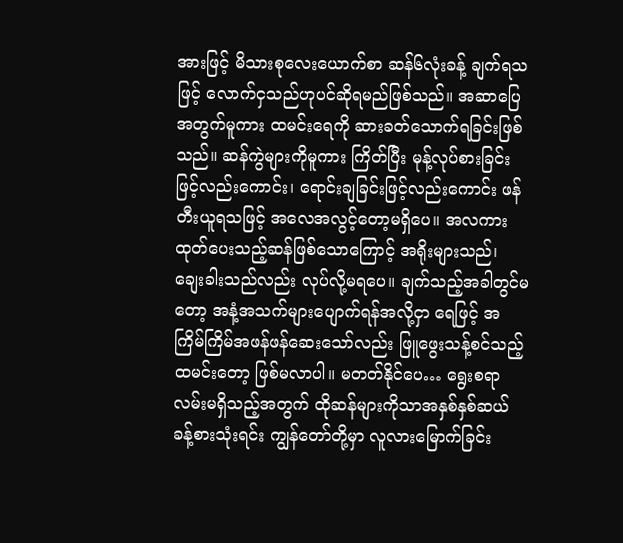အားဖြင့် မိသားစုလေးယောက်စာ ဆန်၆လုံးခန့် ချက်ရသဖြင့် လောက်ငှသည်ဟုပင်ဆိုရမည်ဖြစ်သည်။ အဆာပြေအတွက်မူကား ထမင်းရေကို ဆားခတ်သောက်ရခြင်းဖြစ်သည်။ ဆန်ကွဲများကိုမူကား ကြိတ်ပြီး မုန့်လုပ်စားခြင်းဖြင့်လည်းကောင်း၊ ရောင်းချခြင်းဖြင့်လည်းကောင်း ဖန်တီးယူရသဖြင့် အလေအလွင့်တော့မရှိပေ။ အလကားထုတ်ပေးသည့်ဆန်ဖြစ်သောကြောင့် အရိုးများသည်၊ ချေးခါးသည်လည်း လုပ်လို့မရပေ။ ချက်သည့်အခါတွင်မတော့ အနံ့အသက်များပျောက်ရန်အလို့ငှာ ရေဖြင့် အကြိမ်ကြိမ်အဖန်ဖန်ဆေးသော်လည်း ဖြူဖွေးသန့်စင်သည့်ထမင်းတော့ ဖြစ်မလာပါ။ မတတ်နိုင်ပေ… ရွေးစရာလမ်းမရှိသည့်အတွက် ထိုဆန်များကိုသာအနှစ်နှစ်ဆယ်ခန့်စားသုံးရင်း ကျွန်တော်တို့မှာ လူလားမြောက်ခြင်း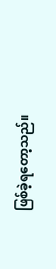ဖြစ်ခဲ့ရတော့သည်။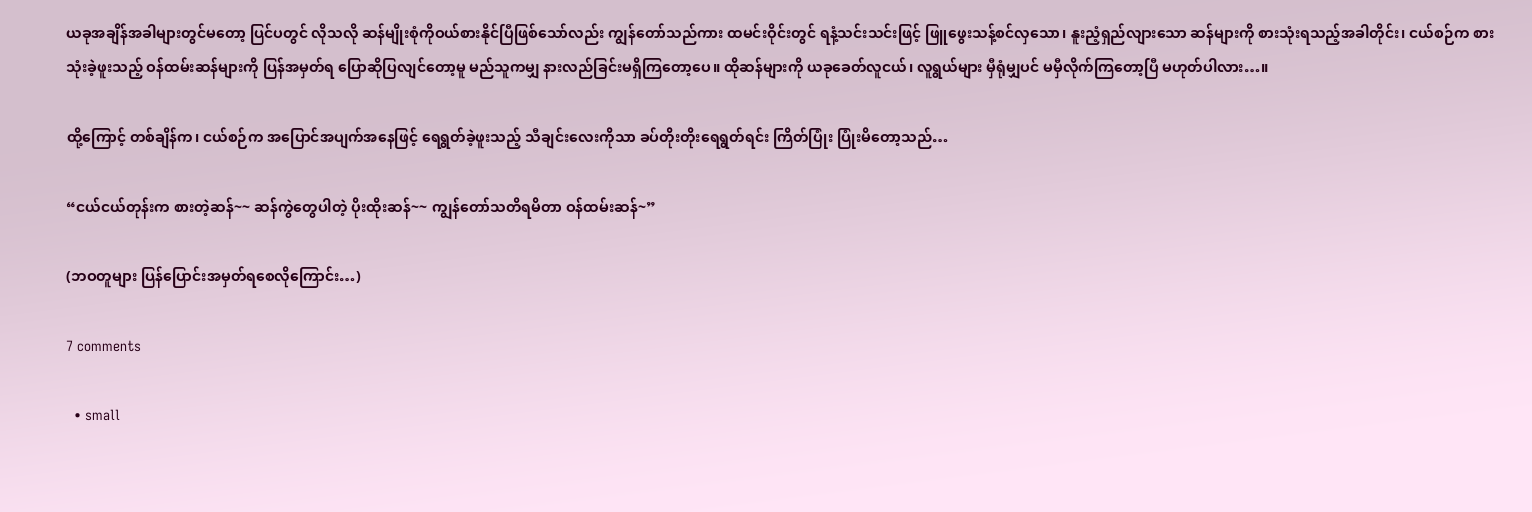ယခုအချိန်အခါများတွင်မတော့ ပြင်ပတွင် လိုသလို ဆန်မျိုးစုံကိုဝယ်စားနိုင်ပြီဖြစ်သော်လည်း ကျွန်တော်သည်ကား ထမင်းဝိုင်းတွင် ရနံ့သင်းသင်းဖြင့် ဖြူဖွေးသန့်စင်လှသော၊ နူးညံ့ရှည်လျားသော ဆန်များကို စားသုံးရသည့်အခါတိုင်း၊ ငယ်စဉ်က စားသုံးခဲ့ဖူးသည့် ဝန်ထမ်းဆန်များကို ပြန်အမှတ်ရ ပြောဆိုပြလျင်တော့မူ မည်သူကမျှ နားလည်ခြင်းမရှိကြတော့ပေ။ ထိုဆန်များကို ယခုခေတ်လူငယ်၊ လူရွယ်များ မှီရုံမျှပင် မမှီလိုက်ကြတော့ပြီ မဟုတ်ပါလား…။

ထို့ကြောင့် တစ်ချိန်က၊ ငယ်စဉ်က အပြောင်အပျက်အနေဖြင့် ရေရွတ်ခဲ့ဖူးသည့် သီချင်းလေးကိုသာ ခပ်တိုးတိုးရေရွတ်ရင်း ကြိတ်ပြုံး ပြုံးမိတော့သည်…

“ငယ်ငယ်တုန်းက စားတဲ့ဆန်~~ ဆန်ကွဲတွေပါတဲ့ ပိုးထိုးဆန်~~ ကျွန်တော်သတိရမိတာ ဝန်ထမ်းဆန်~”

(ဘဝတူများ ပြန်ပြောင်းအမှတ်ရစေလိုကြောင်း…)

7 comments

  • small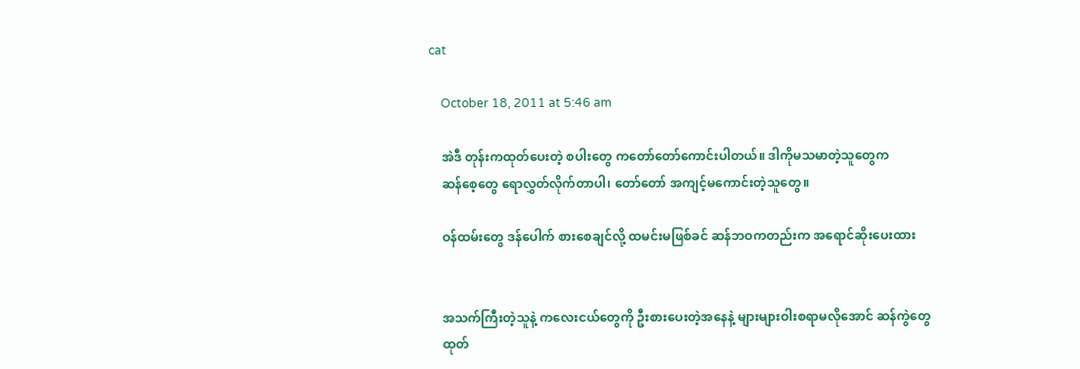cat

    October 18, 2011 at 5:46 am

    အဲဒီ တုန်းကထုတ်ပေးတဲ့ စပါးတွေ ကတော်တော်ကောင်းပါတယ်။ ဒါကိုမသမာတဲ့သူတွေက
    ဆန်စေ့တွေ ရောလွှတ်လိုက်တာပါ၊ တော်တော် အကျင့်မကောင်းတဲ့သူတွေ။

    ဝန်ထမ်းတွေ ဒန်ပေါက် စားစေချင်လို့ ထမင်းမဖြစ်ခင် ဆန်ဘဝကတည်းက အရောင်ဆိုးပေးထား


    အသက်ကြီးတဲ့သူနဲ့ ကလေးငယ်တွေကို ဦးစားပေးတဲ့အနေနဲ့ များများဝါးစရာမလိုအောင် ဆန်ကွဲတွေ
    ထုတ်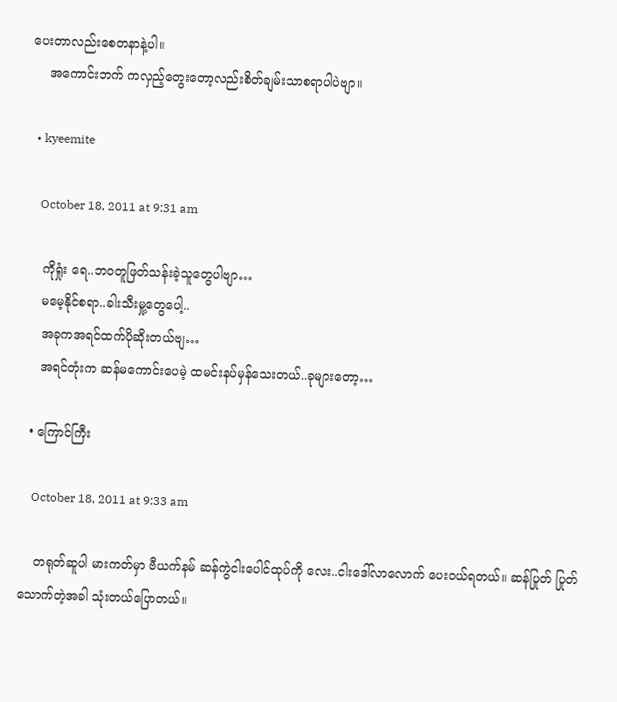ပေးတာလည်းစေတနာနဲ့ပါ။
    အကောင်းဘက် ကလှည့်တွေးတော့လည်းစိတ်ချမ်းသာစရာပါပဲဗျာ။

  • kyeemite

    October 18, 2011 at 9:31 am

    ကိုရှုံး ရေ..ဘဝတူဖြတ်သန်းခဲ့သူတွေပါဗျာ…
    မမေ့နိုင်စရာ..ခါးသီးမှု့တွေပေါ့..
    အခုကအရင်ထက်ပိုဆိုးတယ်ဗျ…
    အရင်တုံးက ဆန်မကောင်းပေမဲ့ ထမင်းနပ်မှန်သေးတယ်..ခုများတော့…

  • ကြောင်ကြီး

    October 18, 2011 at 9:33 am

    တရုတ်ဆူပါ မားကတ်မှာ ဗီယက်နမ် ဆန်ကွဲငါးပေါင်ထုပ်ကို လေး..ငါးဒေါ်လာလောက် ပေးဝယ်ရတယ်။ ဆန်ပြုတ် ပြုတ်သောက်တဲ့အခါ သုံးတယ်ပြောတယ်။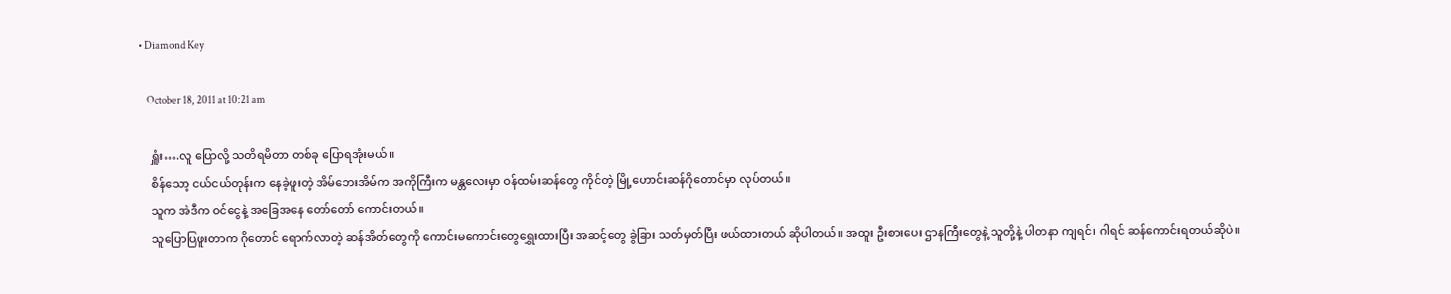• Diamond Key

    October 18, 2011 at 10:21 am

    ရှူံး….လူ ပြောလို့ သတိရမိတာ တစ်ခု ပြောရအုံးမယ်။
    စိန်သော့ ငယ်ငယ်တုန်းက နေခဲ့ဖူးတဲ့ အိမ်ဘေးအိမ်က အကိုကြီးက မန္တလေးမှာ ဝန်ထမ်းဆန်တွေ ကိုင်တဲ့ မြို့ဟောင်းဆန်ဂိုတောင်မှာ လုပ်တယ်။
    သူက အဲဒီက ဝင်ငွေနဲ့ အခြေအနေ တော်တော် ကောင်းတယ်။
    သူပြောပြဖူးတာက ဂိုတောင် ရောက်လာတဲ့ ဆန်အိတ်တွေကို ကောင်းမကောင်းတွေရွှေးထားပြီး အဆင့်တွေ ခွဲခြား သတ်မှတ်ပြီး ဖယ်ထားတယ် ဆိုပါတယ်။ အထူး ဦးစားပေး ဌာနကြီးတွေနဲ့ သူတို့နဲ့ ပါတနာ ကျရင်၊ ဂါရင် ဆန်ကောင်းရတယ်ဆိုပဲ။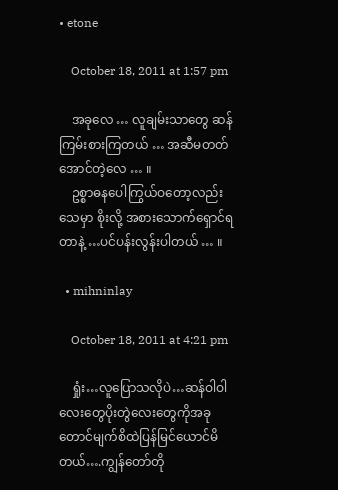• etone

    October 18, 2011 at 1:57 pm

    အခုလေ … လူချမ်းသာတွေ ဆန်ကြမ်းစားကြတယ် … အဆီမတတ်အောင်တဲ့လေ … ။
    ဥစ္စာဓနပေါကြွယ်ဝတော့လည်း သေမှာ စိုးလို့ အစားသောက်ရှောင်ရတာနဲ့ …ပင်ပန်းလွန်းပါတယ် … ။

  • mihninlay

    October 18, 2011 at 4:21 pm

    ရှုံး…လူပြောသလိုပဲ…ဆန်ဝါဝါလေးတွေပိုးတွဲလေးတွေကိုအခုတောင်မျက်စိထဲပြန်မြင်ယောင်မိတယ်….ကျွန်တော်တို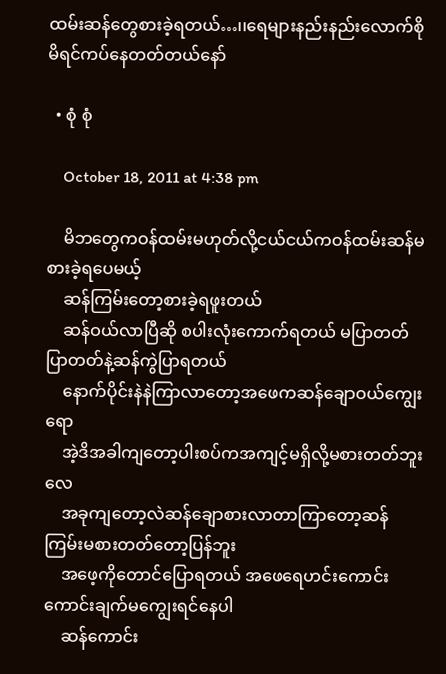ထမ်းဆန်တွေစားခဲ့ရတယ်…၊၊ရေများနည်းနည်းလောက်စိုမိရင်ကပ်နေတတ်တယ်နော်

  • စုံ စုံ

    October 18, 2011 at 4:38 pm

    မိဘတွေကဝန်ထမ်းမဟုတ်လို့ငယ်ငယ်ကဝန်ထမ်းဆန်မစားခဲ့ရပေမယ့်
    ဆန်ကြမ်းတော့စားခဲ့ရဖူးတယ်
    ဆန်ဝယ်လာပြီဆို စပါးလုံးကောက်ရတယ် မပြာတတ်ပြာတတ်နဲ့ဆန်ကွဲပြာရတယ်
    နောက်ပိုင်းနဲနဲကြာလာတော့အဖေကဆန်ချောဝယ်ကျွေးရော
    အဲ့ဒိအခါကျတော့ပါးစပ်ကအကျင့်မရှိလို့မစားတတ်ဘူးလေ
    အခုကျတော့လဲဆန်ချောစားလာတာကြာတော့ဆန်ကြမ်းမစားတတ်တော့ပြန်ဘူး
    အဖေ့ကိုတောင်ပြောရတယ် အဖေရေဟင်းကောင်းကောင်းချက်မကျွေးရင်နေပါ
    ဆန်ကောင်း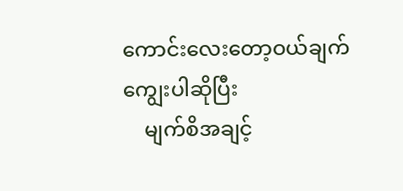ကောင်းလေးတော့ဝယ်ချက်ကျွေးပါဆိုပြီး
    မျက်စိအချင့်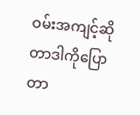ဝမ်းအကျင့်ဆိုတာဒါကိုပြောတာ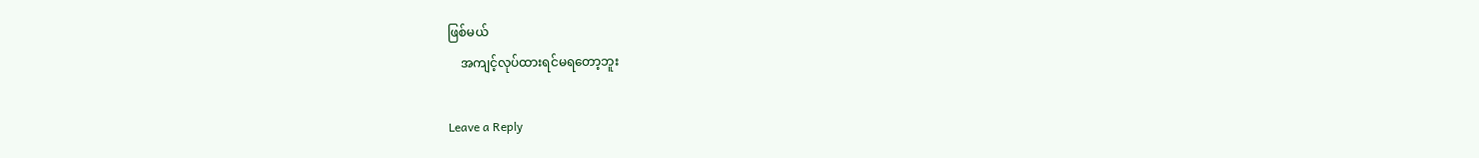ဖြစ်မယ်
    အကျင့်လုပ်ထားရင်မရတော့ဘူး

Leave a Reply